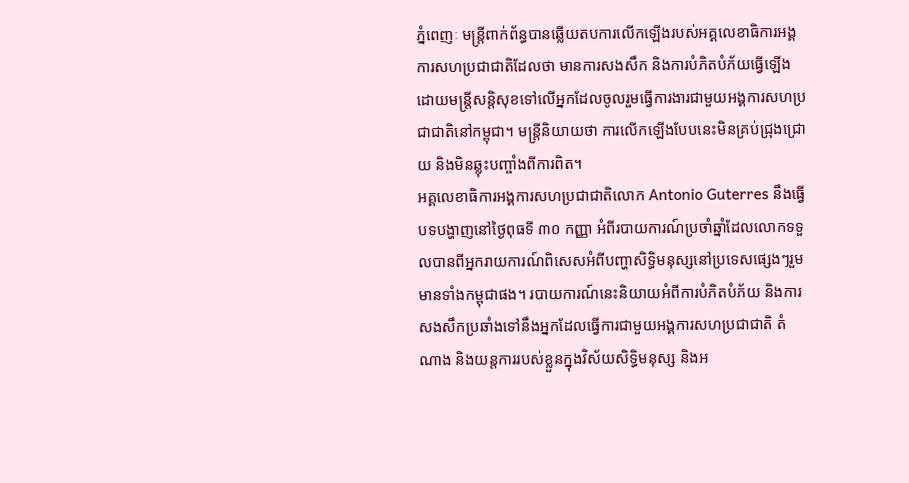ភ្នំពេញៈ មន្ត្រីពាក់ព័ន្ធបានឆ្លើយតបការលើកឡើងរបស់អគ្គលេខាធិការអង្គការសហប្រជាជាតិដែលថា មានការសងសឹក និងការបំភិតបំភ័យធ្វើឡើងដោយមន្ត្រីសន្តិសុខទៅលើអ្នកដែលចូលរួមធ្វើការងារជាមួយអង្គការសហប្រជាជាតិនៅកម្ពុជា។ មន្ត្រីនិយាយថា ការលើកឡើងបែបនេះមិនគ្រប់ជ្រុងជ្រោយ និងមិនឆ្លុះបញ្ចាំងពីការពិត។
អគ្គលេខាធិការអង្គការសហប្រជាជាតិលោក Antonio Guterres នឹងធ្វើបទបង្ហាញនៅថ្ងៃពុធទី ៣០ កញ្ញា អំពីរបាយការណ៍ប្រចាំឆ្នាំដែលលោកទទួលបានពីអ្នករាយការណ៍ពិសេសអំពីបញ្ហាសិទ្ធិមនុស្សនៅប្រទេសផ្សេងៗរួមមានទាំងកម្ពុជាផង។ របាយការណ៍នេះនិយាយអំពីការបំភិតបំភ័យ និងការសងសឹកប្រឆាំងទៅនឹងអ្នកដែលធ្វើការជាមួយអង្គការសហប្រជាជាតិ តំណាង និងយន្តការរបស់ខ្លួនក្នុងវិស័យសិទ្ធិមនុស្ស និងអ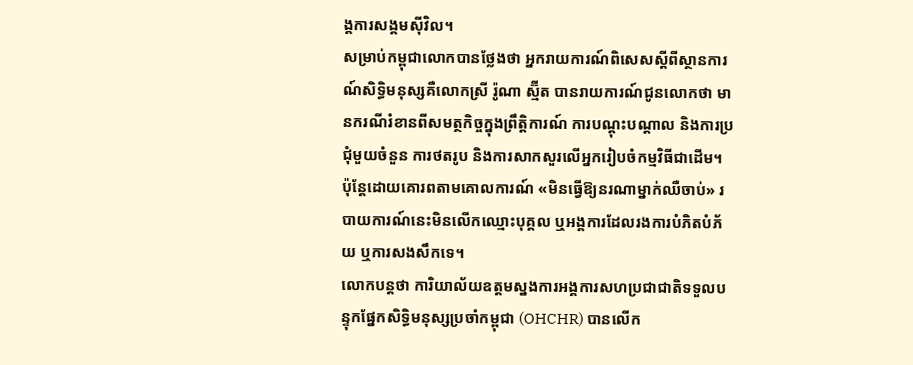ង្គការសង្គមស៊ីវិល។
សម្រាប់កម្ពុជាលោកបានថ្លែងថា អ្នករាយការណ៍ពិសេសស្ដីពីស្ថានការណ៍សិទ្ធិមនុស្សគឺលោកស្រី រ៉ូណា ស្ម៊ីត បានរាយការណ៍ជូនលោកថា មានករណីរំខានពីសមត្ថកិច្ចក្នុងព្រឹត្តិការណ៍ ការបណ្ដុះបណ្ដាល និងការប្រជុំមួយចំនួន ការថតរូប និងការសាកសួរលើអ្នករៀបចំកម្មវិធីជាដើម។ ប៉ុន្តែដោយគោរពតាមគោលការណ៍ «មិនធ្វើឱ្យនរណាម្នាក់ឈឺចាប់» របាយការណ៍នេះមិនលើកឈ្មោះបុគ្គល ឬអង្គការដែលរងការបំភិតបំភ័យ ឬការសងសឹកទេ។
លោកបន្តថា ការិយាល័យឧត្តមស្នងការអង្គការសហប្រជាជាតិទទួលបន្ទុកផ្នែកសិទ្ធិមនុស្សប្រចាំកម្ពុជា (OHCHR) បានលើក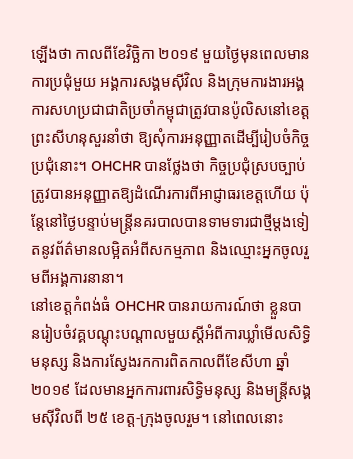ឡើងថា កាលពីខែវិច្ឆិកា ២០១៩ មួយថ្ងៃមុនពេលមានការប្រជុំមួយ អង្គការសង្គមស៊ីវិល និងក្រុមការងារអង្គការសហប្រជាជាតិប្រចាំកម្ពុជាត្រូវបានប៉ូលិសនៅខេត្តព្រះសីហនុសួរនាំថា ឱ្យសុំការអនុញ្ញាតដើម្បីរៀបចំកិច្ចប្រជុំនោះ។ OHCHR បានថ្លែងថា កិច្ចប្រជុំស្របច្បាប់ត្រូវបានអនុញ្ញាតឱ្យដំណើរការពីអាជ្ញាធរខេត្តហើយ ប៉ុន្តែនៅថ្ងៃបន្ទាប់មន្ត្រីនគរបាលបានទាមទារជាថ្មីម្តងទៀតនូវព័ត៌មានលម្អិតអំពីសកម្មភាព និងឈ្មោះអ្នកចូលរួមពីអង្គការនានា។
នៅខេត្តកំពង់ធំ OHCHR បានរាយការណ៍ថា ខ្លួនបានរៀបចំវគ្គបណ្ដុះបណ្ដាលមួយស្ដីអំពីការឃ្លាំមើលសិទ្ធិមនុស្ស និងការស្វែងរកការពិតកាលពីខែសីហា ឆ្នាំ ២០១៩ ដែលមានអ្នកការពារសិទ្ធិមនុស្ស និងមន្ត្រីសង្គមស៊ីវិលពី ២៥ ខេត្ត-ក្រុងចូលរួម។ នៅពេលនោះ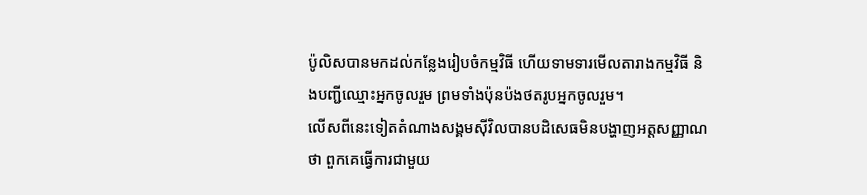ប៉ូលិសបានមកដល់កន្លែងរៀបចំកម្មវិធី ហើយទាមទារមើលតារាងកម្មវិធី និងបញ្ជីឈ្មោះអ្នកចូលរួម ព្រមទាំងប៉ុនប៉ងថតរូបអ្នកចូលរួម។
លើសពីនេះទៀតតំណាងសង្គមស៊ីវិលបានបដិសេធមិនបង្ហាញអត្តសញ្ញាណថា ពួកគេធ្វើការជាមួយ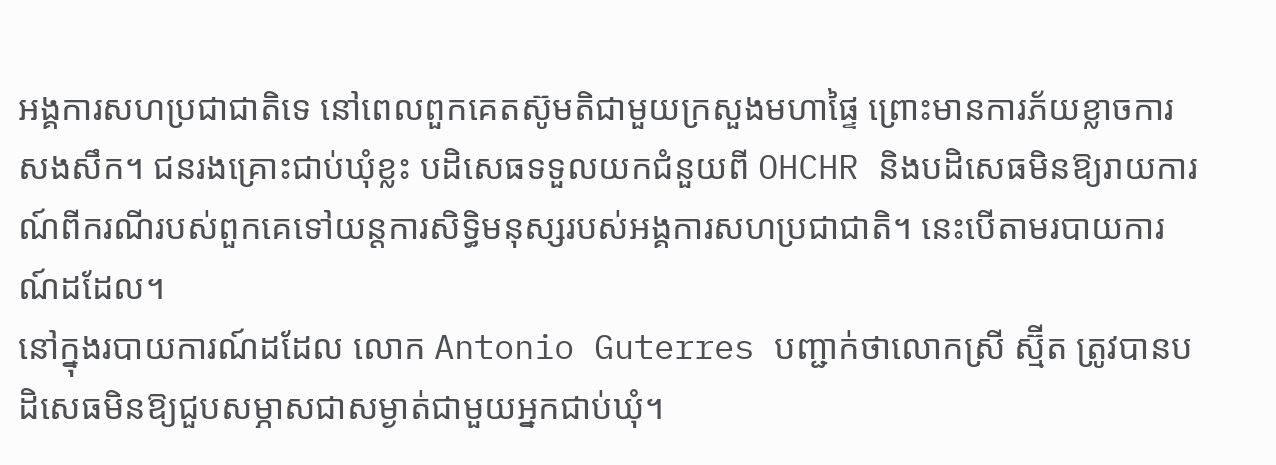អង្គការសហប្រជាជាតិទេ នៅពេលពួកគេតស៊ូមតិជាមួយក្រសួងមហាផ្ទៃ ព្រោះមានការភ័យខ្លាចការសងសឹក។ ជនរងគ្រោះជាប់ឃុំខ្លះ បដិសេធទទួលយកជំនួយពី OHCHR និងបដិសេធមិនឱ្យរាយការណ៍ពីករណីរបស់ពួកគេទៅយន្តការសិទ្ធិមនុស្សរបស់អង្គការសហប្រជាជាតិ។ នេះបើតាមរបាយការណ៍ដដែល។
នៅក្នុងរបាយការណ៍ដដែល លោក Antonio Guterres បញ្ជាក់ថាលោកស្រី ស្ម៊ីត ត្រូវបានបដិសេធមិនឱ្យជួបសម្ភាសជាសម្ងាត់ជាមួយអ្នកជាប់ឃុំ។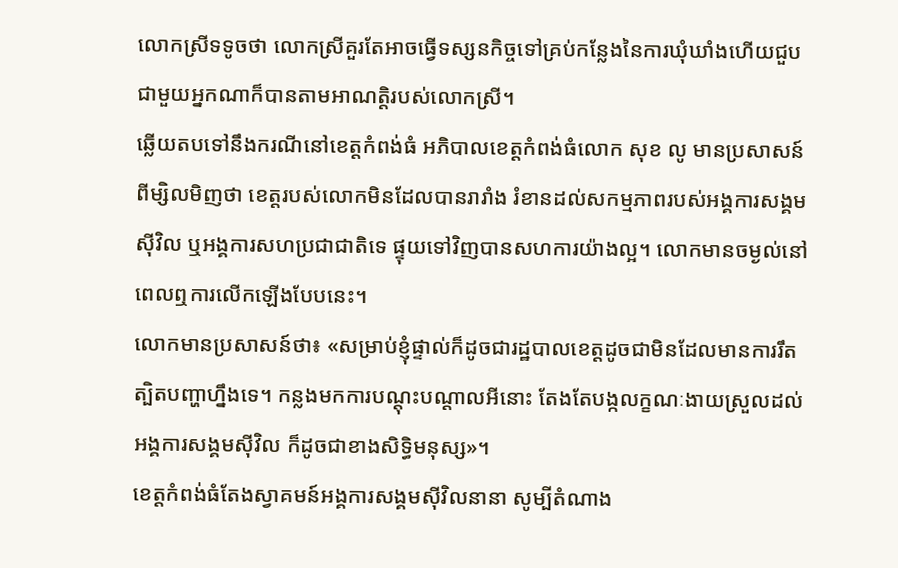លោកស្រីទទូចថា លោកស្រីគួរតែអាចធ្វើទស្សនកិច្ចទៅគ្រប់កន្លែងនៃការឃុំឃាំងហើយជួបជាមួយអ្នកណាក៏បានតាមអាណត្តិរបស់លោកស្រី។
ឆ្លើយតបទៅនឹងករណីនៅខេត្តកំពង់ធំ អភិបាលខេត្តកំពង់ធំលោក សុខ លូ មានប្រសាសន៍ពីម្សិលមិញថា ខេត្តរបស់លោកមិនដែលបានរារាំង រំខានដល់សកម្មភាពរបស់អង្គការសង្គមស៊ីវិល ឬអង្គការសហប្រជាជាតិទេ ផ្ទុយទៅវិញបានសហការយ៉ាងល្អ។ លោកមានចម្ងល់នៅពេលឮការលើកឡើងបែបនេះ។
លោកមានប្រសាសន៍ថា៖ «សម្រាប់ខ្ញុំផ្ទាល់ក៏ដូចជារដ្ឋបាលខេត្តដូចជាមិនដែលមានការរឹតត្បិតបញ្ហាហ្នឹងទេ។ កន្លងមកការបណ្ដុះបណ្ដាលអីនោះ តែងតែបង្កលក្ខណៈងាយស្រួលដល់អង្គការសង្គមស៊ីវិល ក៏ដូចជាខាងសិទ្ធិមនុស្ស»។
ខេត្តកំពង់ធំតែងស្វាគមន៍អង្គការសង្គមស៊ីវិលនានា សូម្បីតំណាង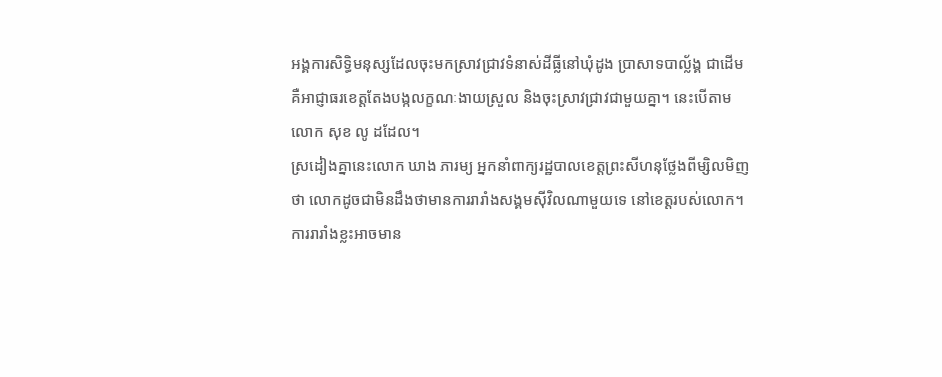អង្គការសិទ្ធិមនុស្សដែលចុះមកស្រាវជ្រាវទំនាស់ដីធ្លីនៅឃុំដូង ប្រាសាទបាល្ល័ង្គ ជាដើម គឺអាជ្ញាធរខេត្តតែងបង្កលក្ខណៈងាយស្រួល និងចុះស្រាវជ្រាវជាមួយគ្នា។ នេះបើតាមលោក សុខ លូ ដដែល។
ស្រដៀងគ្នានេះលោក ឃាង ភារម្យ អ្នកនាំពាក្យរដ្ឋបាលខេត្តព្រះសីហនុថ្លែងពីម្សិលមិញថា លោកដូចជាមិនដឹងថាមានការរារាំងសង្គមស៊ីវិលណាមួយទេ នៅខេត្តរបស់លោក។ ការរារាំងខ្លះអាចមាន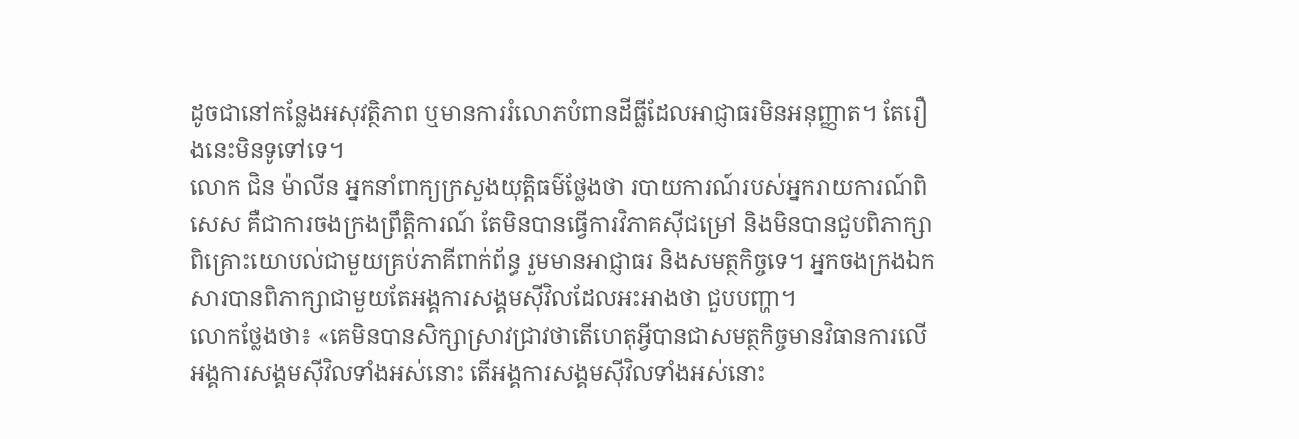ដូចជានៅកន្លែងអសុវត្ថិភាព ឬមានការរំលោភបំពានដីធ្លីដែលអាជ្ញាធរមិនអនុញ្ញាត។ តែរឿងនេះមិនទូទៅទេ។
លោក ជិន ម៉ាលីន អ្នកនាំពាក្យក្រសួងយុត្តិធម៌ថ្លែងថា របាយការណ៍របស់អ្នករាយការណ៍ពិសេស គឺជាការចងក្រងព្រឹត្តិការណ៍ តែមិនបានធ្វើការវិភាគស៊ីជម្រៅ និងមិនបានជួបពិភាក្សាពិគ្រោះយោបល់ជាមួយគ្រប់ភាគីពាក់ព័ន្ធ រួមមានអាជ្ញាធរ និងសមត្ថកិច្ចទេ។ អ្នកចងក្រងឯកសារបានពិភាក្សាជាមួយតែអង្គការសង្គមស៊ីវិលដែលអះអាងថា ជួបបញ្ហា។
លោកថ្លែងថា៖ «គេមិនបានសិក្សាស្រាវជ្រាវថាតើហេតុអ្វីបានជាសមត្ថកិច្ចមានវិធានការលើអង្គការសង្គមស៊ីវិលទាំងអស់នោះ តើអង្គការសង្គមស៊ីវិលទាំងអស់នោះ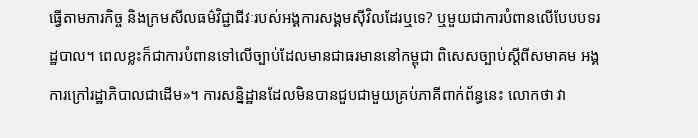ធ្វើតាមភារកិច្ច និងក្រមសីលធម៌វិជ្ជាជីវៈរបស់អង្គការសង្គមស៊ីវិលដែរឬទេ? ឬមួយជាការបំពានលើបែបបទរដ្ឋបាល។ ពេលខ្លះក៏ជាការបំពានទៅលើច្បាប់ដែលមានជាធរមាននៅកម្ពុជា ពិសេសច្បាប់ស្ដីពីសមាគម អង្គការក្រៅរដ្ឋាភិបាលជាដើម»។ ការសន្និដ្ឋានដែលមិនបានជួបជាមួយគ្រប់ភាគីពាក់ព័ន្ធនេះ លោកថា វា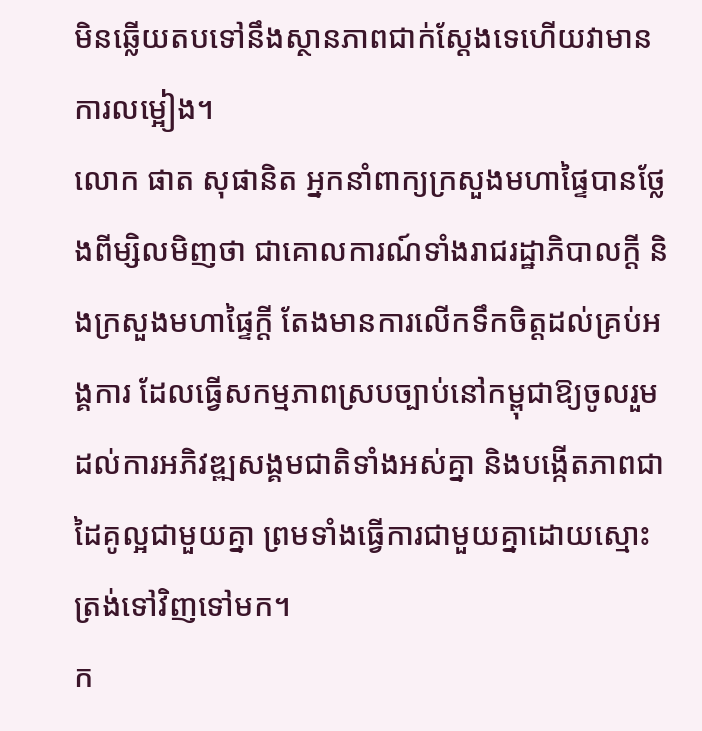មិនឆ្លើយតបទៅនឹងស្ថានភាពជាក់ស្ដែងទេហើយវាមានការលម្អៀង។
លោក ផាត សុផានិត អ្នកនាំពាក្យក្រសួងមហាផ្ទៃបានថ្លែងពីម្សិលមិញថា ជាគោលការណ៍ទាំងរាជរដ្ឋាភិបាលក្តី និងក្រសួងមហាផ្ទៃក្តី តែងមានការលើកទឹកចិត្តដល់គ្រប់អង្គការ ដែលធ្វើសកម្មភាពស្របច្បាប់នៅកម្ពុជាឱ្យចូលរួមដល់ការអភិវឌ្ឍសង្គមជាតិទាំងអស់គ្នា និងបង្កើតភាពជាដៃគូល្អជាមួយគ្នា ព្រមទាំងធ្វើការជាមួយគ្នាដោយស្មោះត្រង់ទៅវិញទៅមក។
ក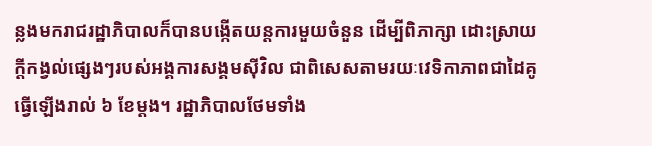ន្លងមករាជរដ្ឋាភិបាលក៏បានបង្កើតយន្តការមួយចំនួន ដើម្បីពិភាក្សា ដោះស្រាយក្តីកង្វល់ផ្សេងៗរបស់អង្គការសង្គមស៊ីវិល ជាពិសេសតាមរយៈវេទិកាភាពជាដៃគូធ្វើឡើងរាល់ ៦ ខែម្តង។ រដ្ឋាភិបាលថែមទាំង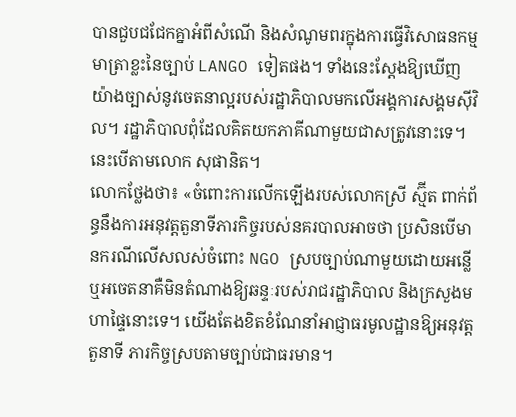បានជួបជជែកគ្នាអំពីសំណើ និងសំណូមពរក្នុងការធ្វើវិសោធនកម្មមាត្រាខ្លះនៃច្បាប់ LANGO ទៀតផង។ ទាំងនេះស្តែងឱ្យឃើញយ៉ាងច្បាស់នូវចេតនាល្អរបស់រដ្ឋាភិបាលមកលើអង្គការសង្គមស៊ីវិល។ រដ្ឋាភិបាលពុំដែលគិតយកភាគីណាមួយជាសត្រូវនោះទេ។ នេះបើតាមលោក សុផានិត។
លោកថ្លែងថា៖ «ចំពោះការលើកឡើងរបស់លោកស្រី ស្ម៊ីត ពាក់ព័ន្ធនឹងការអនុវត្តតួនាទីភារកិច្ចរបស់នគរបាលអាចថា ប្រសិនបើមានករណីលើសលស់ចំពោះ NGO ស្របច្បាប់ណាមួយដោយអន្លើ ឬអចេតនាគឺមិនតំណាងឱ្យឆន្ទៈរបស់រាជរដ្ឋាភិបាល និងក្រសួងមហាផ្ទៃនោះទេ។ យើងតែងខិតខំណែនាំអាជ្ញាធរមូលដ្ឋានឱ្យអនុវត្តតួនាទី ភារកិច្ចស្របតាមច្បាប់ជាធរមាន។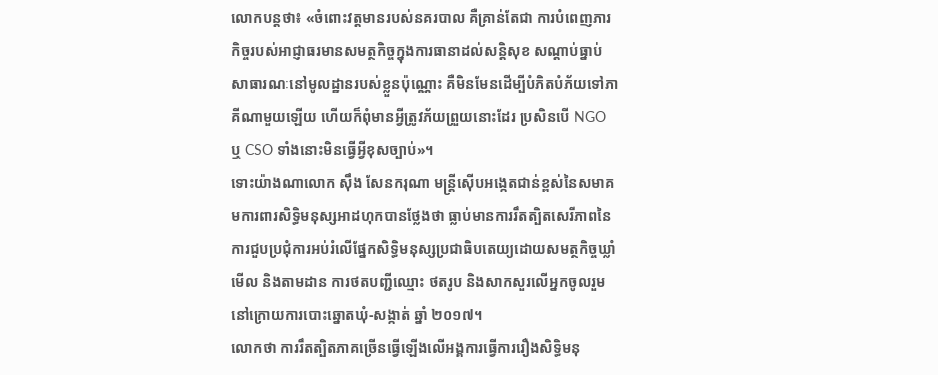លោកបន្តថា៖ «ចំពោះវត្តមានរបស់នគរបាល គឺគ្រាន់តែជា ការបំពេញភារកិច្ចរបស់អាជ្ញាធរមានសមត្ថកិច្ចក្នុងការធានាដល់សន្តិសុខ សណ្តាប់ធ្នាប់សាធារណៈនៅមូលដ្ឋានរបស់ខ្លួនប៉ុណ្ណោះ គឺមិនមែនដើម្បីបំភិតបំភ័យទៅភាគីណាមួយឡើយ ហើយក៏ពុំមានអ្វីត្រូវភ័យព្រួយនោះដែរ ប្រសិនបើ NGO ឬ CSO ទាំងនោះមិនធ្វើអ្វីខុសច្បាប់»។
ទោះយ៉ាងណាលោក ស៊ឹង សែនករុណា មន្ត្រីស៊ើបអង្កេតជាន់ខ្ពស់នៃសមាគមការពារសិទ្ធិមនុស្សអាដហុកបានថ្លែងថា ធ្លាប់មានការរឹតត្បិតសេរីភាពនៃការជួបប្រជុំការអប់រំលើផ្នែកសិទ្ធិមនុស្សប្រជាធិបតេយ្យដោយសមត្ថកិច្ចឃ្លាំមើល និងតាមដាន ការថតបញ្ជីឈ្មោះ ថតរូប និងសាកសួរលើអ្នកចូលរួមនៅក្រោយការបោះឆ្នោតឃុំ-សង្កាត់ ឆ្នាំ ២០១៧។
លោកថា ការរឹតត្បិតភាគច្រើនធ្វើឡើងលើអង្គការធ្វើការរឿងសិទ្ធិមនុ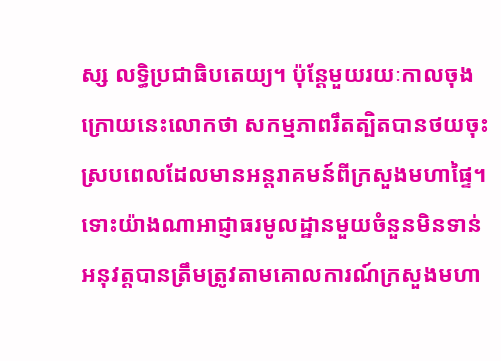ស្ស លទ្ធិប្រជាធិបតេយ្យ។ ប៉ុន្តែមួយរយៈកាលចុងក្រោយនេះលោកថា សកម្មភាពរឹតត្បិតបានថយចុះ ស្របពេលដែលមានអន្តរាគមន៍ពីក្រសួងមហាផ្ទៃ។ ទោះយ៉ាងណាអាជ្ញាធរមូលដ្ឋានមួយចំនួនមិនទាន់អនុវត្តបានត្រឹមត្រូវតាមគោលការណ៍ក្រសួងមហា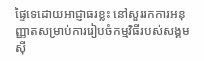ផ្ទៃទេដោយអាជ្ញាធរខ្លះ នៅសួររកការអនុញ្ញាតសម្រាប់ការរៀបចំកម្មវិធីរបស់សង្គមស៊ី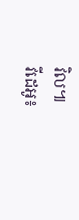វិល៕
វីដេអូ៖